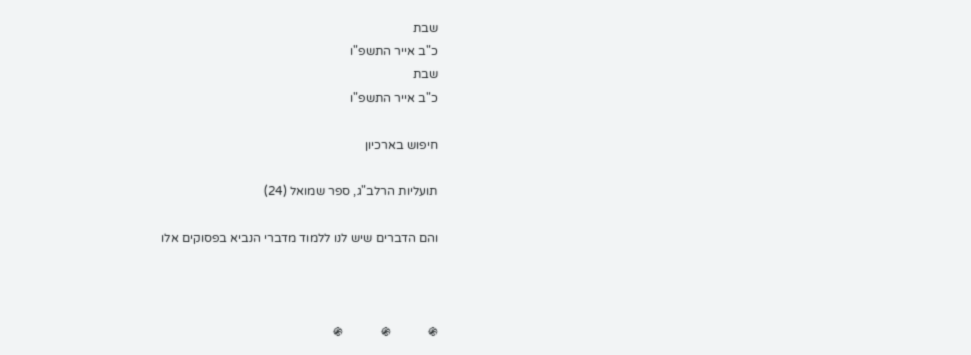שבת
כ"ב אייר התשפ"ו
שבת
כ"ב אייר התשפ"ו

חיפוש בארכיון

תועליות הרלב"ג, ספר שמואל (24)

והם הדברים שיש לנו ללמוד מדברי הנביא בפסוקים אלו



֍            ֍            ֍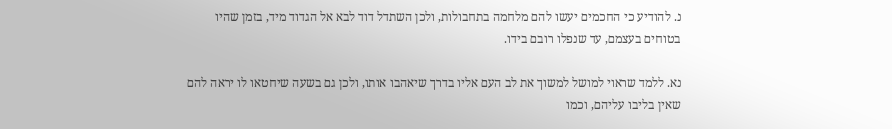נ. להודיע כי החכמים יעשו להם מלחמה בתחבולות, ולכן השתדל דוד לבא אל הגדוד מיד, בזמן שהיו בטוחים בעצמם, עד שנפלו רובם בידו.

נא. ללמד שראוי למושל למשוך את לב העם אליו בדרך שיאהבו אותו, ולכן גם בשעה שיחטאו לו יראה להם שאין בליבו עליהם, וכמו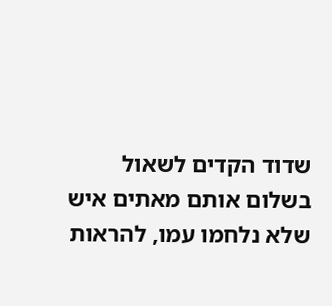שדוד הקדים לשאול בשלום אותם מאתים איש שלא נלחמו עמו, להראות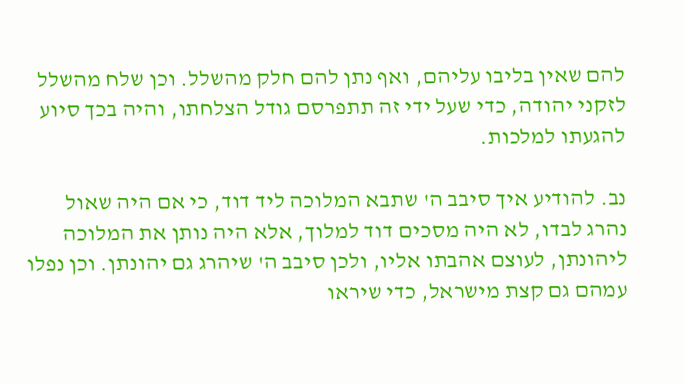להם שאין בליבו עליהם, ואף נתן להם חלק מהשלל. וכן שלח מהשלל לזקני יהודה, כדי שעל ידי זה תתפרסם גודל הצלחתו, והיה בכך סיוע להגעתו למלכות.

נב. להודיע איך סיבב ה' שתבא המלוכה ליד דוד, כי אם היה שאול נהרג לבדו, לא היה מסכים דוד למלוך, אלא היה נותן את המלוכה ליהונתן, לעוצם אהבתו אליו, ולכן סיבב ה' שיהרג גם יהונתן. וכן נפלו עמהם גם קצת מישראל, כדי שיראו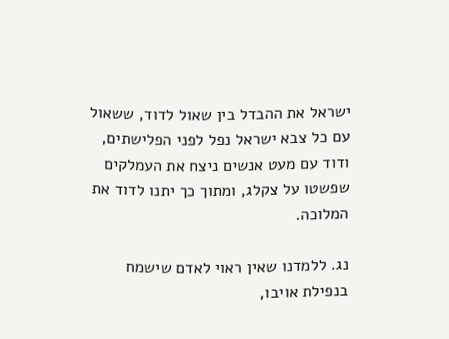ישראל את ההבדל בין שאול לדוד, ששאול עם כל צבא ישראל נפל לפני הפלישתים, ודוד עם מעט אנשים ניצח את העמלקים שפשטו על צקלג, ומתוך כך יתנו לדוד את המלוכה.

נג. ללמדנו שאין ראוי לאדם שישמח בנפילת אויבו,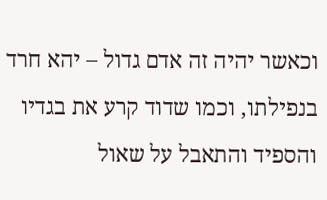וכאשר יהיה זה אדם גדול – יהא חרד בנפילתו, וכמו שדוד קרע את בגדיו והספיד והתאבל על שאול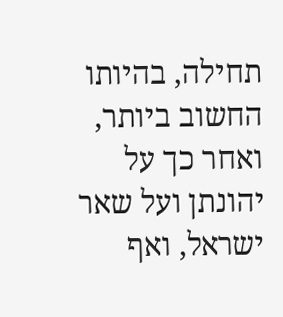תחילה, בהיותו החשוב ביותר, ואחר כך על יהונתן ועל שאר ישראל, ואף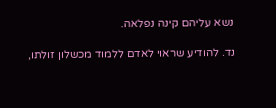נשא עליהם קינה נפלאה.

נד. להודיע שראוי לאדם ללמוד מכשלון זולתו,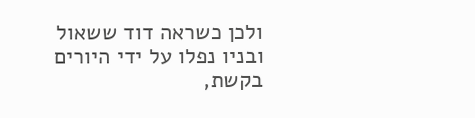ולכן כשראה דוד ששאול ובניו נפלו על ידי היורים בקשת,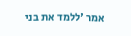אמר 'ללמד את בני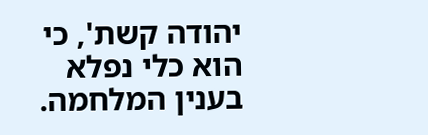יהודה קשת', כי הוא כלי נפלא בענין המלחמה.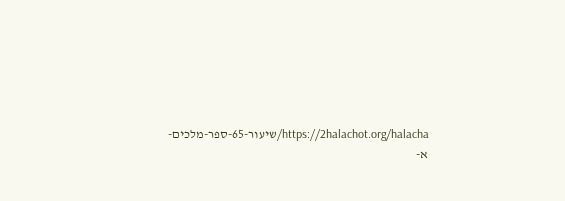https://2halachot.org/halacha/שיעור-65-ספר-מלכים-א-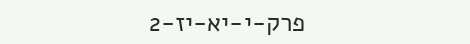פרק-י-יא-יז-2